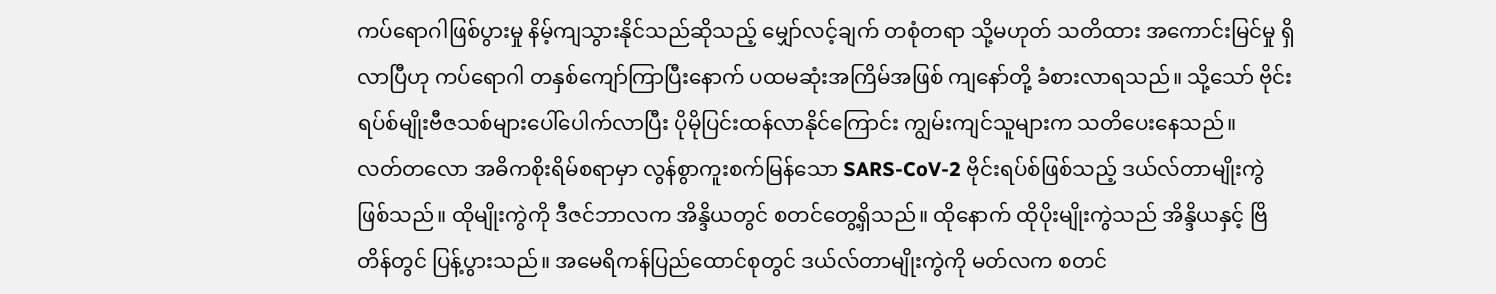ကပ်ရောဂါဖြစ်ပွားမှု နိမ့်ကျသွားနိုင်သည်ဆိုသည့် မျှော်လင့်ချက် တစုံတရာ သို့မဟုတ် သတိထား အကောင်းမြင်မှု ရှိလာပြီဟု ကပ်ရောဂါ တနှစ်ကျော်ကြာပြီးနောက် ပထမဆုံးအကြိမ်အဖြစ် ကျနော်တို့ ခံစားလာရသည်။ သို့သော် ဗိုင်းရပ်စ်မျိုးဗီဇသစ်များပေါ်ပေါက်လာပြီး ပိုမိုပြင်းထန်လာနိုင်ကြောင်း ကျွမ်းကျင်သူများက သတိပေးနေသည်။
လတ်တလော အဓိကစိုးရိမ်စရာမှာ လွန်စွာကူးစက်မြန်သော SARS-CoV-2 ဗိုင်းရပ်စ်ဖြစ်သည့် ဒယ်လ်တာမျိုးကွဲဖြစ်သည်။ ထိုမျိုးကွဲကို ဒီဇင်ဘာလက အိန္ဒိယတွင် စတင်တွေ့ရှိသည်။ ထိုနောက် ထိုပိုးမျိုးကွဲသည် အိန္ဒိယနှင့် ဗြိတိန်တွင် ပြန့်ပွားသည်။ အမေရိကန်ပြည်ထောင်စုတွင် ဒယ်လ်တာမျိုးကွဲကို မတ်လက စတင်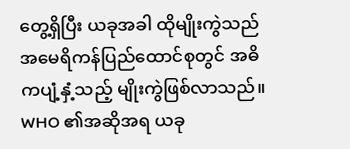တွေ့ရှိပြီး ယခုအခါ ထိုမျိုးကွဲသည် အမေရိကန်ပြည်ထောင်စုတွင် အဓိကပျံ့နှံ့သည့် မျိုးကွဲဖြစ်လာသည်။ WHO ၏အဆိုအရ ယခု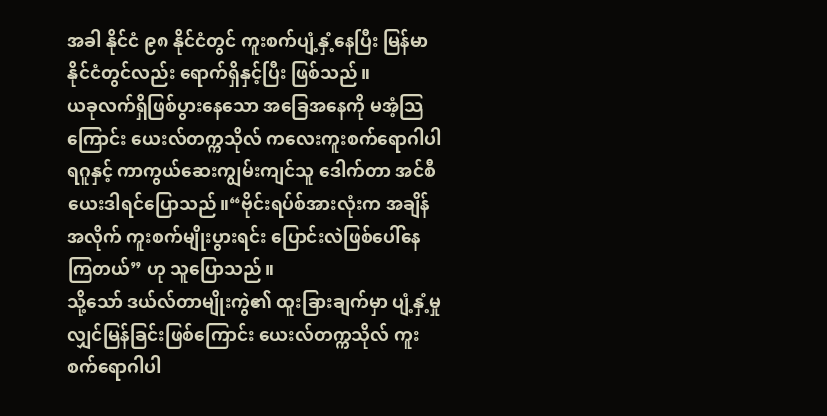အခါ နိုင်ငံ ၉၈ နိုင်ငံတွင် ကူးစက်ပျံ့နှံ့နေပြီး မြန်မာနိုင်ငံတွင်လည်း ရောက်ရှိနှင့်ပြီး ဖြစ်သည်။
ယခုလက်ရှိဖြစ်ပွားနေသော အခြေအနေကို မအံ့သြကြောင်း ယေးလ်တက္ကသိုလ် ကလေးကူးစက်ရောဂါပါရဂူနှင့် ကာကွယ်ဆေးကျွမ်းကျင်သူ ဒေါက်တာ အင်စီယေးဒါရင်ပြောသည်။“ဗိုင်းရပ်စ်အားလုံးက အချိန်အလိုက် ကူးစက်မျိုးပွားရင်း ပြောင်းလဲဖြစ်ပေါ်နေကြတယ်” ဟု သူပြောသည်။
သို့သော် ဒယ်လ်တာမျိုးကွဲ၏ ထူးခြားချက်မှာ ပျံ့နှံ့မှု လျှင်မြန်ခြင်းဖြစ်ကြောင်း ယေးလ်တက္ကသိုလ် ကူးစက်ရောဂါပါ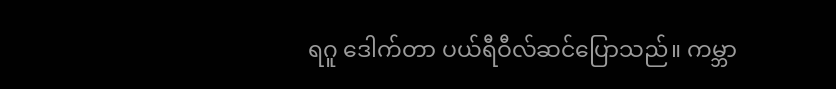ရဂူ ဒေါက်တာ ပယ်ရီဝီလ်ဆင်ပြောသည်။ ကမ္ဘာ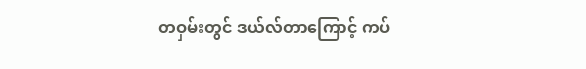တဝှမ်းတွင် ဒယ်လ်တာကြောင့် ကပ်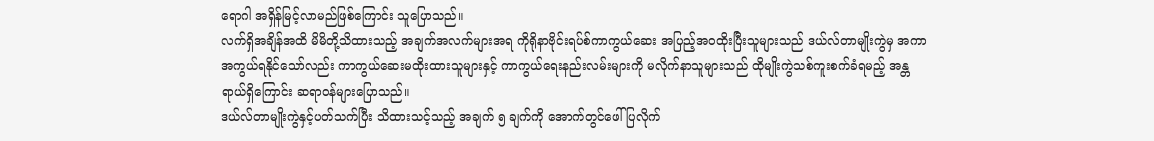ရောဂါ အရှိန်မြင့်လာမည်ဖြစ်ကြောင်း သူပြောသည်။
လက်ရှိအချိန်အထိ မိမိတို့သိထားသည့် အချက်အလက်များအရ ကိုရိုနာဗိုင်းရပ်စ်ကာကွယ်ဆေး အပြည့်အဝထိုးပြီးသူများသည် ဒယ်လ်တာမျိုးကွဲမှ အကာအကွယ်ရနိုင်သော်လည်း ကာကွယ်ဆေးမထိုးထားသူများနှင့် ကာကွယ်ရေးနည်းလမ်းများကို မလိုက်နာသူများသည် ထိုမျိုးကွဲသစ်ကူးစက်ခံရမည့် အန္တရာယ်ရှိကြောင်း ဆရာဝန်များပြောသည်။
ဒယ်လ်တာမျိုးကွဲနှင့်ပတ်သက်ပြီး သိထားသင့်သည့် အချက် ၅ ချက်ကို အောက်တွင်ဖေါ်ပြလိုက်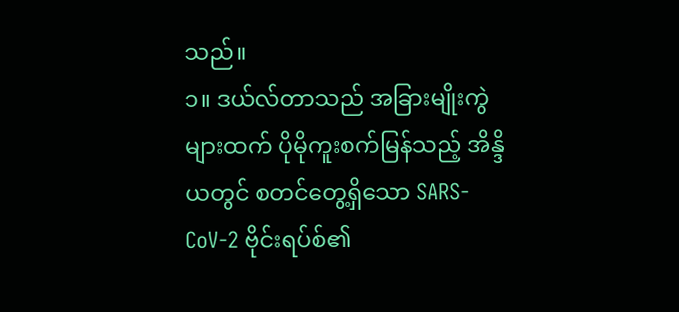သည်။
၁။ ဒယ်လ်တာသည် အခြားမျိုးကွဲများထက် ပိုမိုကူးစက်မြန်သည့် အိန္ဒိယတွင် စတင်တွေ့ရှိသော SARS-CoV-2 ဗိုင်းရပ်စ်၏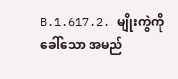B.1.617.2. မျိုးကွဲကို ခေါ်သော အမည်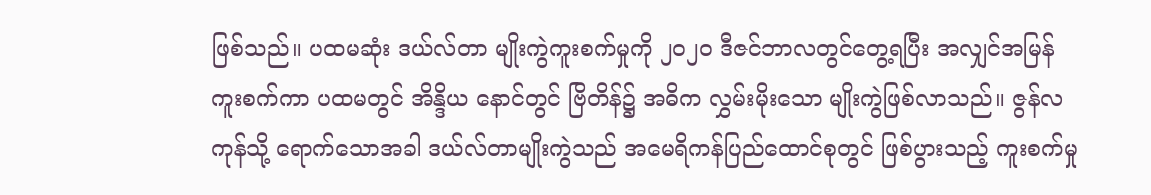ဖြစ်သည်။ ပထမဆုံး ဒယ်လ်တာ မျိုးကွဲကူးစက်မှုကို ၂၀၂၀ ဒီဇင်ဘာလတွင်တွေ့ရပြီး အလျှင်အမြန်ကူးစက်ကာ ပထမတွင် အိန္ဒိယ နောင်တွင် ဗြိတိန်၌ အဓိက လွှမ်းမိုးသော မျိုးကွဲဖြစ်လာသည်။ ဇွန်လကုန်သို့ ရောက်သောအခါ ဒယ်လ်တာမျိုးကွဲသည် အမေရိကန်ပြည်ထောင်စုတွင် ဖြစ်ပွားသည့် ကူးစက်မှု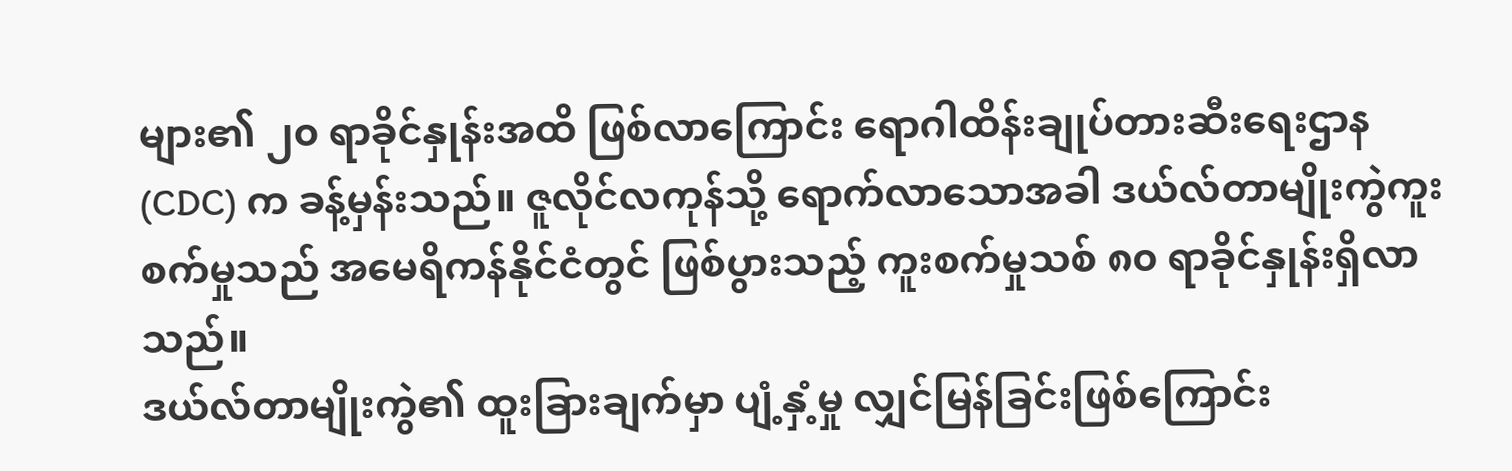များ၏ ၂၀ ရာခိုင်နှုန်းအထိ ဖြစ်လာကြောင်း ရောဂါထိန်းချုပ်တားဆီးရေးဌာန (CDC) က ခန့်မှန်းသည်။ ဇူလိုင်လကုန်သို့ ရောက်လာသောအခါ ဒယ်လ်တာမျိုးကွဲကူးစက်မှုသည် အမေရိကန်နိုင်ငံတွင် ဖြစ်ပွားသည့် ကူးစက်မှုသစ် ၈၀ ရာခိုင်နှုန်းရှိလာသည်။
ဒယ်လ်တာမျိုးကွဲ၏ ထူးခြားချက်မှာ ပျံ့နှံ့မှု လျှင်မြန်ခြင်းဖြစ်ကြောင်း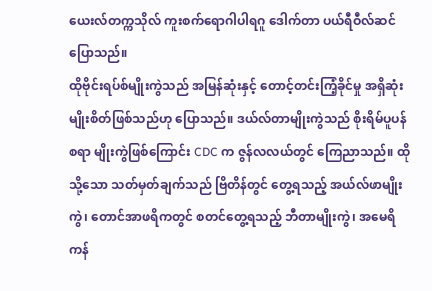ယေးလ်တက္ကသိုလ် ကူးစက်ရောဂါပါရဂူ ဒေါက်တာ ပယ်ရီဝီလ်ဆင်ပြောသည်။
ထိုဗိုင်းရပ်စ်မျိုးကွဲသည် အမြန်ဆုံးနှင့် တောင့်တင်းကြံ့ခိုင်မှု အရှိဆုံးမျိုးစိတ်ဖြစ်သည်ဟု ပြောသည်။ ဒယ်လ်တာမျိုးကွဲသည် စိုးရိမ်ပူပန်စရာ မျိုးကွဲဖြစ်ကြောင်း CDC က ဇွန်လလယ်တွင် ကြေညာသည်။ ထိုသို့သော သတ်မှတ်ချက်သည် ဗြိတိန်တွင် တွေ့ရသည့် အယ်လ်ဖာမျိုးကွဲ၊ တောင်အာဖရိကတွင် စတင်တွေ့ရသည့် ဘီတာမျိုးကွဲ၊ အမေရိကန်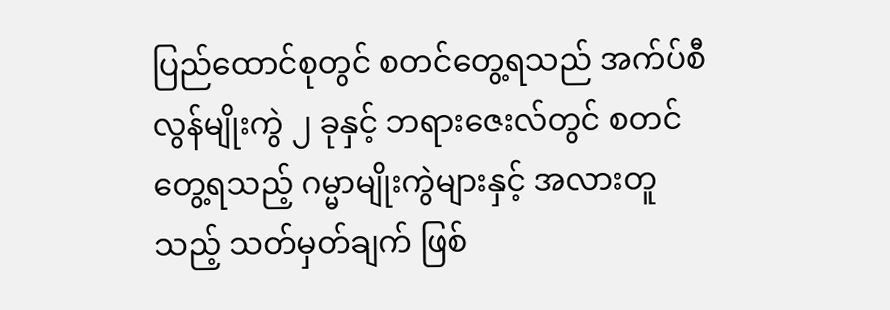ပြည်ထောင်စုတွင် စတင်တွေ့ရသည် အက်ပ်စီလွန်မျိုးကွဲ ၂ ခုနှင့် ဘရားဇေးလ်တွင် စတင်တွေ့ရသည့် ဂမ္မာမျိုးကွဲများနှင့် အလားတူသည့် သတ်မှတ်ချက် ဖြစ်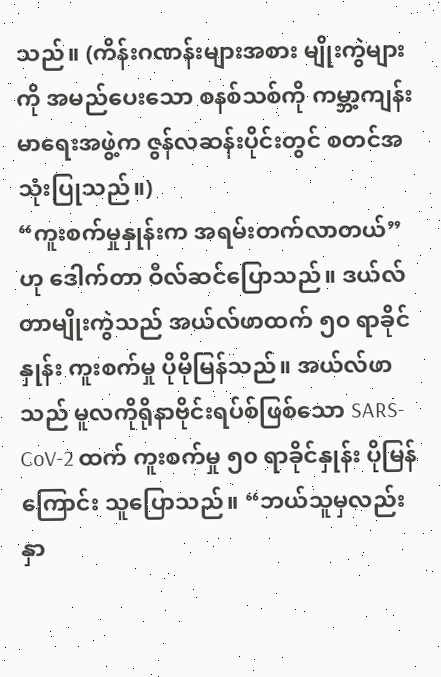သည်။ (ကိန်းဂဏန်းများအစား မျိုးကွဲများကို အမည်ပေးသော စနစ်သစ်ကို ကမ္ဘာ့ကျန်းမာရေးအဖွဲ့က ဇွန်လဆန်းပိုင်းတွင် စတင်အသုံးပြုသည်။)
“ကူးစက်မှုနှုန်းက အရမ်းတက်လာတယ်” ဟု ဒေါက်တာ ဝီလ်ဆင်ပြောသည်။ ဒယ်လ်တာမျိုးကွဲသည် အယ်လ်ဖာထက် ၅၀ ရာခိုင်နှုန်း ကူးစက်မှု ပိုမိုမြန်သည်။ အယ်လ်ဖာသည် မူလကိုရိုနာဗိုင်းရပ်စ်ဖြစ်သော SARS-CoV-2 ထက် ကူးစက်မှု ၅၀ ရာခိုင်နှုန်း ပိုမြန်ကြောင်း သူပြောသည်။ “ဘယ်သူမှလည်း နှာ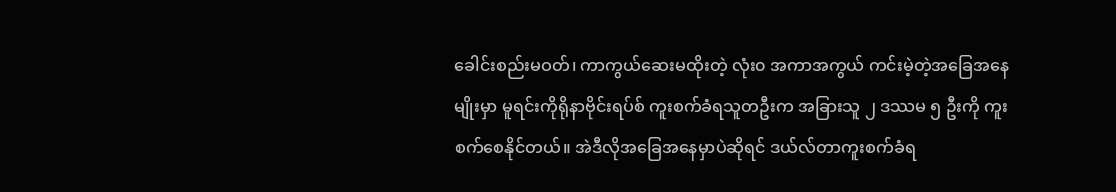ခေါင်းစည်းမဝတ်၊ ကာကွယ်ဆေးမထိုးတဲ့ လုံး၀ အကာအကွယ် ကင်းမဲ့တဲ့အခြေအနေမျိုးမှာ မူရင်းကိုရိုနာဗိုင်းရပ်စ် ကူးစက်ခံရသူတဦးက အခြားသူ ၂ ဒဿမ ၅ ဦးကို ကူးစက်စေနိုင်တယ်။ အဲဒီလိုအခြေအနေမှာပဲဆိုရင် ဒယ်လ်တာကူးစက်ခံရ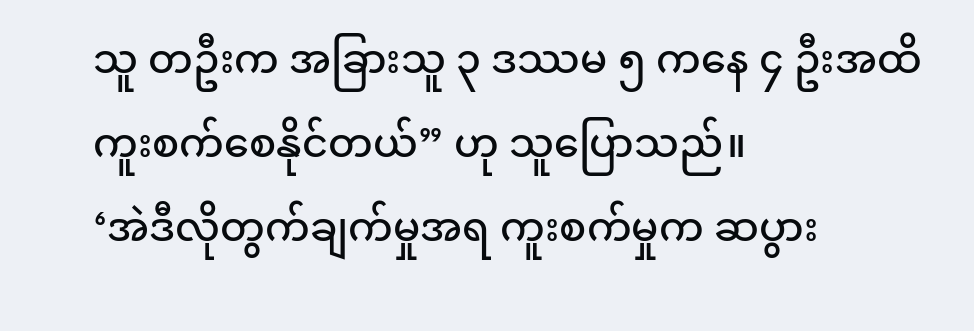သူ တဦးက အခြားသူ ၃ ဒဿမ ၅ ကနေ ၄ ဦးအထိ ကူးစက်စေနိုင်တယ်” ဟု သူပြောသည်။
‘အဲဒီလိုတွက်ချက်မှုအရ ကူးစက်မှုက ဆပွား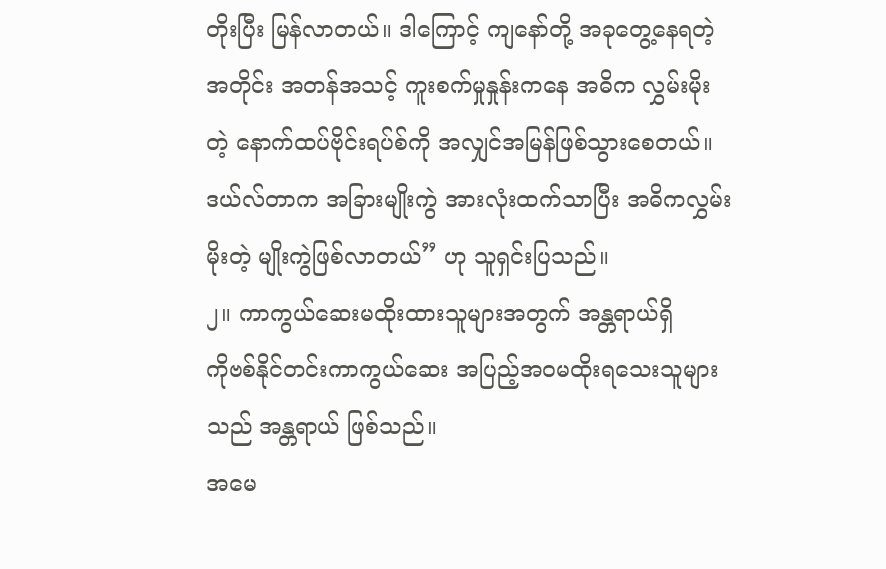တိုးပြီး မြန်လာတယ်။ ဒါကြောင့် ကျနော်တို့ အခုတွေ့နေရတဲ့အတိုင်း အတန်အသင့် ကူးစက်မှုနှုန်းကနေ အဓိက လွှမ်းမိုးတဲ့ နောက်ထပ်ဗိုင်းရပ်စ်ကို အလျှင်အမြန်ဖြစ်သွားစေတယ်။ ဒယ်လ်တာက အခြားမျိုးကွဲ အားလုံးထက်သာပြီး အဓိကလွှမ်းမိုးတဲ့ မျိုးကွဲဖြစ်လာတယ်” ဟု သူရှင်းပြသည်။
၂။ ကာကွယ်ဆေးမထိုးထားသူများအတွက် အန္တရာယ်ရှိ
ကိုဗစ်နိုင်တင်းကာကွယ်ဆေး အပြည့်အဝမထိုးရသေးသူများသည် အန္တရာယ် ဖြစ်သည်။
အမေ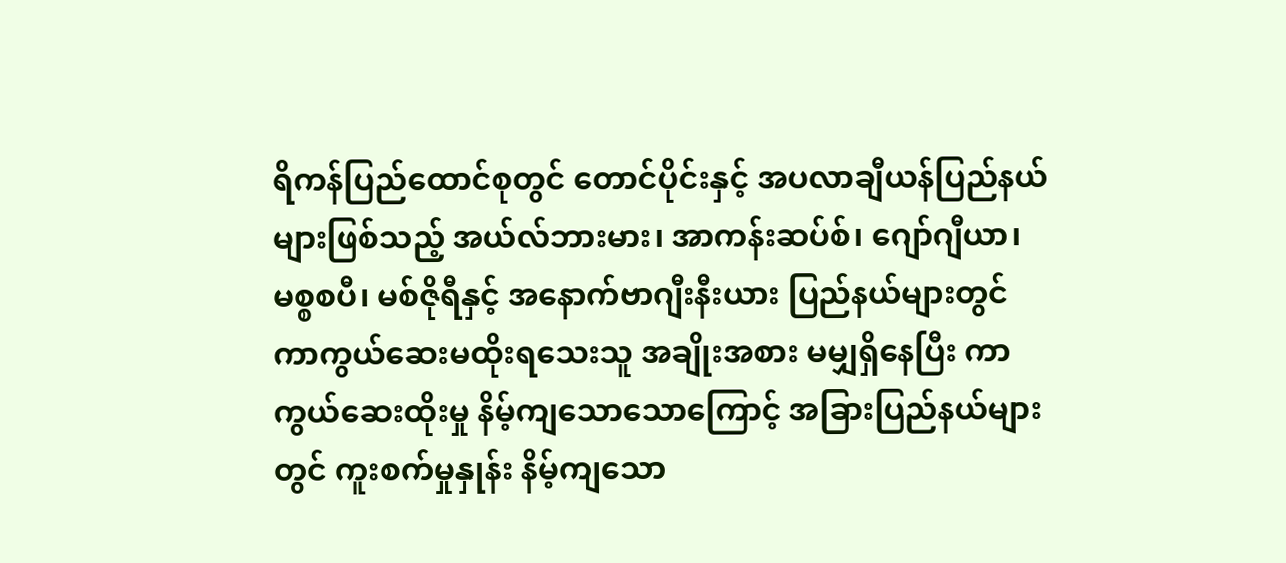ရိကန်ပြည်ထောင်စုတွင် တောင်ပိုင်းနှင့် အပလာချီယန်ပြည်နယ်များဖြစ်သည့် အယ်လ်ဘားမား၊ အာကန်းဆပ်စ်၊ ဂျော်ဂျီယာ၊ မစ္စစပီ၊ မစ်ဇိုရီနှင့် အနောက်ဗာဂျီးနီးယား ပြည်နယ်များတွင် ကာကွယ်ဆေးမထိုးရသေးသူ အချိုးအစား မမျှရှိနေပြီး ကာကွယ်ဆေးထိုးမှု နိမ့်ကျသောသောကြောင့် အခြားပြည်နယ်များတွင် ကူးစက်မှုနှုန်း နိမ့်ကျသော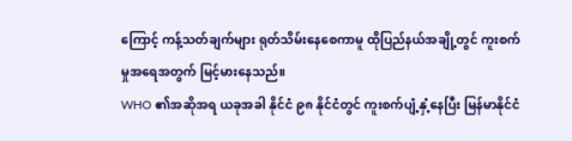ကြောင့် ကန့်သတ်ချက်များ ရုတ်သိမ်းနေစေကာမူ ထိုပြည်နယ်အချို့တွင် ကူးစက်မှုအရေအတွက် မြင့်မားနေသည်။
WHO ၏အဆိုအရ ယခုအခါ နိုင်ငံ ၉၈ နိုင်ငံတွင် ကူးစက်ပျံ့နှံ့နေပြီး မြန်မာနိုင်ငံ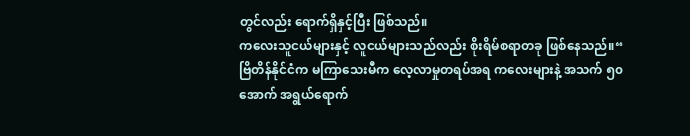တွင်လည်း ရောက်ရှိနှင့်ပြီး ဖြစ်သည်။
ကလေးသူငယ်များနှင့် လူငယ်များသည်လည်း စိုးရိမ်စရာတခု ဖြစ်နေသည်။“ ဗြိတိန်နိုင်ငံက မကြာသေးမီက လေ့လာမှုတရပ်အရ ကလေးများနဲ့ အသက် ၅၀ အောက် အရွယ်ရောက်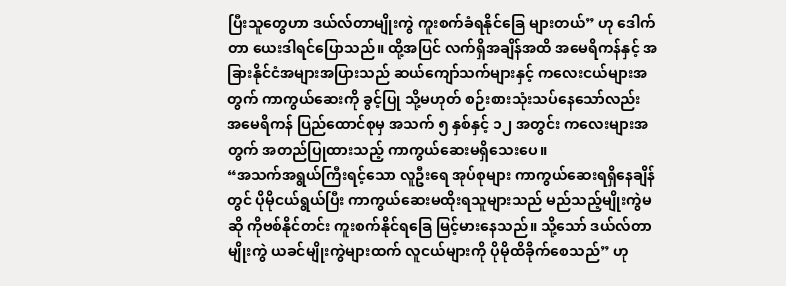ပြီးသူတွေဟာ ဒယ်လ်တာမျိုးကွဲ ကူးစက်ခံရနိုင်ခြေ များတယ်” ဟု ဒေါက်တာ ယေးဒါရင်ပြောသည်။ ထို့အပြင် လက်ရှိအချိန်အထိ အမေရိကန်နှင့် အခြားနိုင်ငံအများအပြားသည် ဆယ်ကျော်သက်များနှင့် ကလေးငယ်များအတွက် ကာကွယ်ဆေးကို ခွင့်ပြု သို့မဟုတ် စဉ်းစားသုံးသပ်နေသော်လည်း အမေရိကန် ပြည်ထောင်စုမှ အသက် ၅ နှစ်နှင့် ၁၂ အတွင်း ကလေးများအတွက် အတည်ပြုထားသည့် ကာကွယ်ဆေးမရှိသေးပေ။
“အသက်အရွယ်ကြီးရင့်သော လူဦးရေ အုပ်စုများ ကာကွယ်ဆေးရရှိနေချိန်တွင် ပိုမိုငယ်ရွယ်ပြီး ကာကွယ်ဆေးမထိုးရသူများသည် မည်သည့်မျိုးကွဲမဆို ကိုဗစ်နိုင်တင်း ကူးစက်နိုင်ရခြေ မြင့်မားနေသည်။ သို့သော် ဒယ်လ်တာမျိုးကွဲ ယခင်မျိုးကွဲများထက် လူငယ်များကို ပိုမိုထိခိုက်စေသည်” ဟု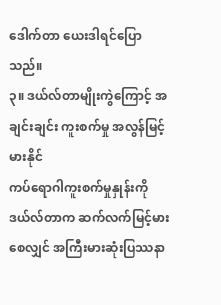ဒေါက်တာ ယေးဒါရင်ပြောသည်။
၃။ ဒယ်လ်တာမျိုးကွဲကြောင့် အချင်းချင်း ကူးစက်မှု အလွန်မြင့်မားနိုင်
ကပ်ရောဂါကူးစက်မှုနှုန်းကို ဒယ်လ်တာက ဆက်လက်မြင့်မားစေလျှင် အကြီးမားဆုံးပြဿနာ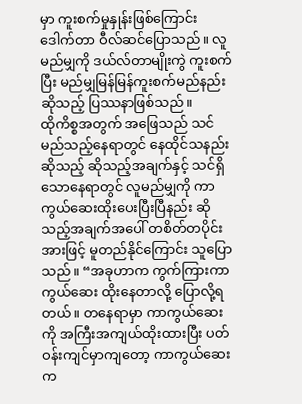မှာ ကူးစက်မှုနှုန်းဖြစ်ကြောင်း ဒေါက်တာ ဝီလ်ဆင်ပြောသည်။ လူမည်မျှကို ဒယ်လ်တာမျိုးကွဲ ကူးစက်ပြီး မည်မျှမြန်မြန်ကူးစက်မည်နည်းဆိုသည့် ပြဿနာဖြစ်သည်။
ထိုကိစ္စအတွက် အဖြေသည် သင် မည်သည့်နေရာတွင် နေထိုင်သနည်းဆိုသည့် ဆိုသည့်အချက်နှင့် သင်ရှိသောနေရာတွင် လူမည်မျှကို ကာကွယ်ဆေးထိုးပေးပြီးပြီနည်း ဆိုသည့်အချက်အပေါ် တစိတ်တပိုင်းအားဖြင့် မူတည်နိုင်ကြောင်း သူပြောသည်။ “အခုဟာက ကွက်ကြားကာကွယ်ဆေး ထိုးနေတာလို့ ပြောလို့ရတယ်။ တနေရာမှာ ကာကွယ်ဆေးကို အကြီးအကျယ်ထိုးထားပြီး ပတ်ဝန်းကျင်မှာကျတော့ ကာကွယ်ဆေးက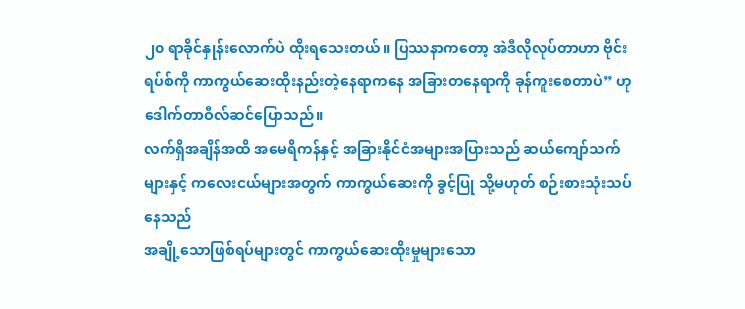၂၀ ရာခိုင်နှုန်းလောက်ပဲ ထိုးရသေးတယ်။ ပြဿနာကတော့ အဲဒီလိုလုပ်တာဟာ ဗိုင်းရပ်စ်ကို ကာကွယ်ဆေးထိုးနည်းတဲ့နေရာကနေ အခြားတနေရာကို ခုန်ကူးစေတာပဲ” ဟု ဒေါက်တာဝီလ်ဆင်ပြောသည်။
လက်ရှိအချိန်အထိ အမေရိကန်နှင့် အခြားနိုင်ငံအများအပြားသည် ဆယ်ကျော်သက်များနှင့် ကလေးငယ်များအတွက် ကာကွယ်ဆေးကို ခွင့်ပြု သို့မဟုတ် စဉ်းစားသုံးသပ်နေသည်
အချို့သောဖြစ်ရပ်များတွင် ကာကွယ်ဆေးထိုးမှုများသော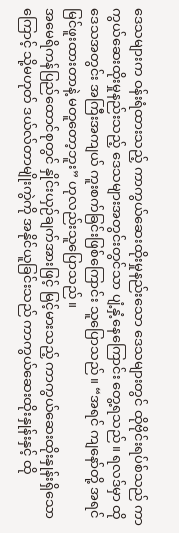ဒေသများက ဝန်းရံထားသည့် ကာကွယ်ဆေးထိုးမှုနည်းသော ဒေသများတွင် ထိုဗိုင်းရပ်စ်သည် ကာကွယ်ဆေးထိုးမှုနည်းသည့် ဒေသများအတွင်းတွင်သာ ပျံ့နှံ့နေကြောင်း တွေ့ရသည်။ ရလဒ်မှာ ထိုဒေသအတွင်း အကြီးအကျယ် ကူးစက်ခြင်းဖြစ်ကြောင်း သူပြောသည်။ “အရင် ကျနော်တို့ အရင်မြင်ဖူးထားတာနဲ့ မတူတော့ဘူး” ဟုလည်းသူပြောသည်။
အမေရိကန်ပြည်ထောင်စုတွင် နှိုင်းယှဉ်ချက်အားဖြင့် မြင့်မားသည့် ကာကွယ်ဆေးထိုးနှုန်းရှိသောကြောင့် သို့မဟုတ် ဒယ်လ်တာမျိုးကွဲကို အနိုင်ယူခြင်းသည် ကာကွယ်ဆေးထိုးနှုန်းနှင့် ထို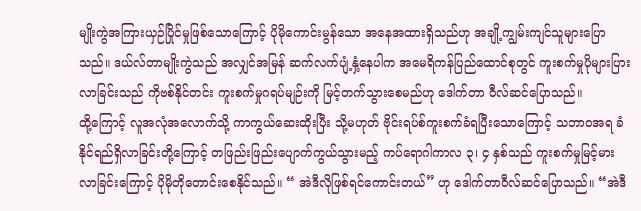မျိုးကွဲအကြားယှဉ်ပြိုင်မှုဖြစ်သောကြောင့် ပိုမိုကောင်းမွန်သော အနေအထားရှိသည်ဟု အချို့ကျွမ်းကျင်သူများပြောသည်။ ဒယ်လ်တာမျိုးကွဲသည် အလျှင်အမြန် ဆက်လက်ပျံ့နှံ့နေပါက အမေရိကန်ပြည်ထောင်စုတွင် ကူးစက်မှုပိုများပြားလာခြင်းသည် ကိုဗစ်နိုင်တင်း ကူးစက်မှုဂရပ်မျဉ်းကို မြင့်တက်သွားစေမည်ဟု ဒေါက်တာ ဝီလ်ဆင်ပြောသည်။
ထို့ကြောင့် လူအလုံအလောက်သို့ ကာကွယ်ဆေးထိုးပြီး သို့မဟုတ် ဗိုင်းရပ်စ်ကူးစက်ခံရပြီးသောကြောင့် သဘာဝအရ ခံနိုင်ရည်ရှိလာခြင်းတို့ကြောင့် တဖြည်းဖြည်းပျောက်ကွယ်သွားမည့် ကပ်ရောဂါကာလ ၃၊ ၄ နှစ်သည် ကူးစက်မှုမြင့်မားလာခြင်းကြောင့် ပိုမိုတိုတောင်းစေနိုင်သည်။ “ အဲဒီလိုဖြစ်ရင်ကောင်းတယ်” ဟု ဒေါက်တာဝီလ်ဆင်ပြောသည်။ “အဲဒီ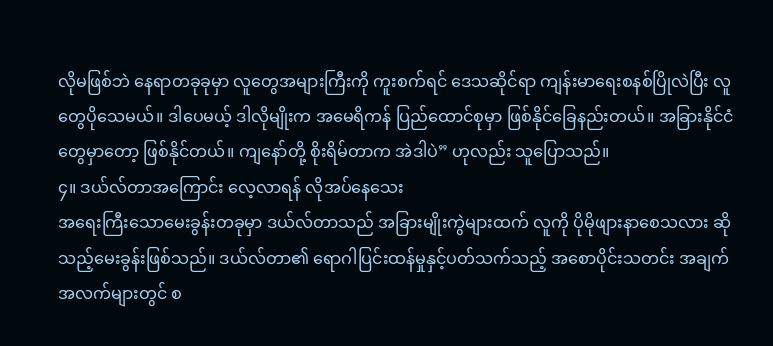လိုမဖြစ်ဘဲ နေရာတခုခုမှာ လူတွေအများကြီးကို ကူးစက်ရင် ဒေသဆိုင်ရာ ကျန်းမာရေးစနစ်ပြိုလဲပြီး လူတွေပိုသေမယ်။ ဒါပေမယ့် ဒါလိုမျိုးက အမေရိကန် ပြည်ထောင်စုမှာ ဖြစ်နိုင်ခြေနည်းတယ်။ အခြားနိုင်ငံတွေမှာတော့ ဖြစ်နိုင်တယ်။ ကျနော်တို့ စိုးရိမ်တာက အဲဒါပဲ” ဟုလည်း သူပြောသည်။
၄။ ဒယ်လ်တာအကြောင်း လေ့လာရန် လိုအပ်နေသေး
အရေးကြီးသောမေးခွန်းတခုမှာ ဒယ်လ်တာသည် အခြားမျိုးကွဲများထက် လူကို ပိုမိုဖျားနာစေသလား ဆိုသည့်မေးခွန်းဖြစ်သည်။ ဒယ်လ်တာ၏ ရောဂါပြင်းထန်မှုနှင့်ပတ်သက်သည့် အစောပိုင်းသတင်း အချက်အလက်များတွင် စ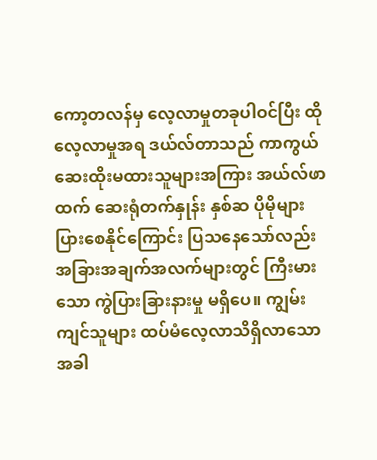ကော့တလန်မှ လေ့လာမှုတခုပါဝင်ပြီး ထိုလေ့လာမှုအရ ဒယ်လ်တာသည် ကာကွယ်ဆေးထိုးမထားသူများအကြား အယ်လ်ဖာထက် ဆေးရုံတက်နှုန်း နှစ်ဆ ပိုမိုများပြားစေနိုင်ကြောင်း ပြသနေသော်လည်း အခြားအချက်အလက်များတွင် ကြီးမားသော ကွဲပြားခြားနားမှု မရှိပေ။ ကျွမ်းကျင်သူများ ထပ်မံလေ့လာသိရှိလာသောအခါ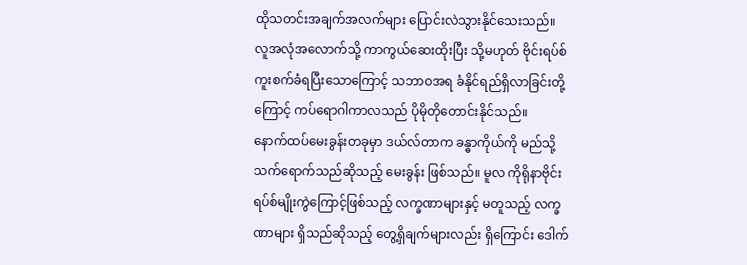ထိုသတင်းအချက်အလက်များ ပြောင်းလဲသွားနိုင်သေးသည်။
လူအလုံအလောက်သို့ ကာကွယ်ဆေးထိုးပြီး သို့မဟုတ် ဗိုင်းရပ်စ်ကူးစက်ခံရပြီးသောကြောင့် သဘာဝအရ ခံနိုင်ရည်ရှိလာခြင်းတို့ကြောင့် ကပ်ရောဂါကာလသည် ပိုမိုတိုတောင်းနိုင်သည်။
နောက်ထပ်မေးခွန်းတခုမှာ ဒယ်လ်တာက ခန္ဓာကိုယ်ကို မည်သို့ သက်ရောက်သည်ဆိုသည့် မေးခွန်း ဖြစ်သည်။ မူလ ကိုရိုနာဗိုင်းရပ်စ်မျိုးကွဲကြောင့်ဖြစ်သည့် လက္ခဏာများနှင့် မတူသည့် လက္ခဏာများ ရှိသည်ဆိုသည့် တွေ့ရှိချက်များလည်း ရှိကြောင်း ဒေါက်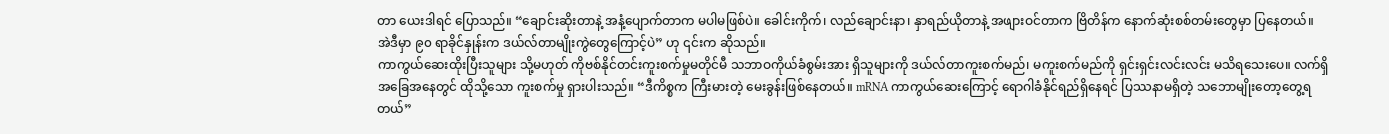တာ ယေးဒါရင် ပြောသည်။ “ချောင်းဆိုးတာနဲ့ အနံ့ပျောက်တာက မပါမဖြစ်ပဲ။ ခေါင်းကိုက်၊ လည်ချောင်းနာ၊ နှာရည်ယိုတာနဲ့ အဖျားဝင်တာက ဗြိတိန်က နောက်ဆုံးစစ်တမ်းတွေမှာ ပြနေတယ်။ အဲဒီမှာ ၉၀ ရာခိုင်နှုန်းက ဒယ်လ်တာမျိုးကွဲတွေကြောင့်ပဲ” ဟု ၎င်းက ဆိုသည်။
ကာကွယ်ဆေးထိုးပြီးသူများ သို့မဟုတ် ကိုဗစ်နိုင်တင်းကူးစက်မှုမတိုင်မီ သဘာဝကိုယ်ခံစွမ်းအား ရှိသူများကို ဒယ်လ်တာကူးစက်မည်၊ မကူးစက်မည်ကို ရှင်းရှင်းလင်းလင်း မသိရသေးပေ။ လက်ရှိအခြေအနေတွင် ထိုသို့သော ကူးစက်မှု ရှားပါးသည်။ “ဒီကိစ္စက ကြီးမားတဲ့ မေးခွန်းဖြစ်နေတယ်။ mRNA ကာကွယ်ဆေးကြောင့် ရောဂါခံနိုင်ရည်ရှိနေရင် ပြဿနာမရှိတဲ့ သဘောမျိုးတော့တွေ့ရတယ်”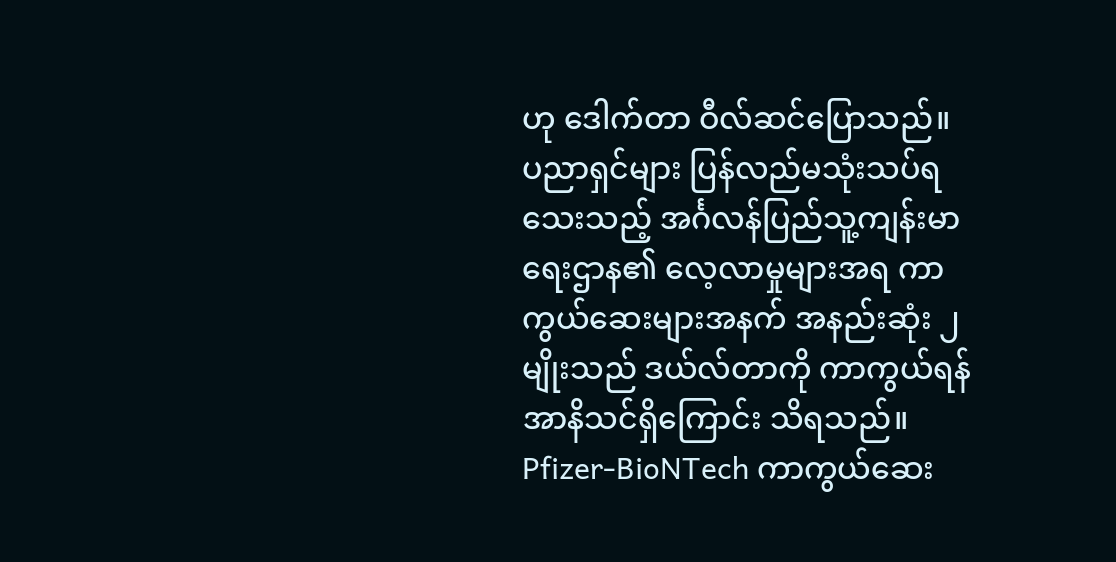ဟု ဒေါက်တာ ဝီလ်ဆင်ပြောသည်။
ပညာရှင်များ ပြန်လည်မသုံးသပ်ရသေးသည့် အင်္ဂလန်ပြည်သူ့ကျန်းမာရေးဌာန၏ လေ့လာမှုများအရ ကာကွယ်ဆေးများအနက် အနည်းဆုံး ၂ မျိုးသည် ဒယ်လ်တာကို ကာကွယ်ရန် အာနိသင်ရှိကြောင်း သိရသည်။ Pfizer-BioNTech ကာကွယ်ဆေး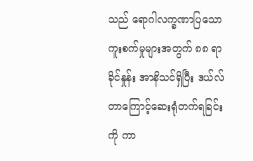သည် ရောဂါလက္ခဏာပြသော ကူးစက်မှုများအတွက် ၈၈ ရာခိုင်နှုန်း အာနိသင်ရှိပြီး ဒယ်လ်တာကြောင့်ဆေးရုံတက်ရခြင်းကို ကာ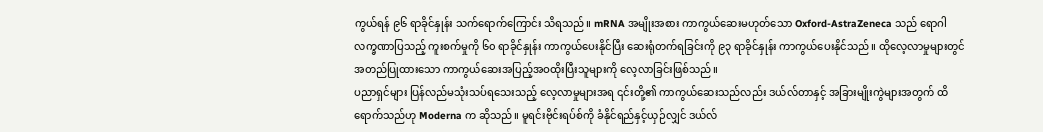ကွယ်ရန် ၉၆ ရာခိုင်နှုန်း သက်ရောက်ကြောင်း သိရသည်။ mRNA အမျိုးအစား ကာကွယ်ဆေးမဟုတ်သော Oxford-AstraZeneca သည် ရောဂါလက္ခဏာပြသည့် ကူးစက်မှုကို ၆၀ ရာခိုင်နှုန်း ကာကွယ်ပေးနိုင်ပြီး ဆေးရုံတက်ရခြင်းကို ၉၃ ရာခိုင်နှုန်း ကာကွယ်ပေးနိုင်သည်။ ထိုလေ့လာမှုများတွင် အတည်ပြုထားသော ကာကွယ်ဆေးအပြည့်အဝထိုးပြီးသူများကို လေ့လာခြင်းဖြစ်သည်။
ပညာရှင်များ ပြန်လည်မသုံးသပ်ရသေးသည့် လေ့လာမှုများအရ ၎င်းတို့၏ ကာကွယ်ဆေးသည်လည်း ဒယ်လ်တာနှင့် အခြားမျိုးကွဲများအတွက် ထိရောက်သည်ဟု Moderna က ဆိုသည်။ မူရင်းဗိုင်းရပ်စ်ကို ခံနိုင်ရည်နှင့်ယှဉ်လျှင် ဒယ်လ်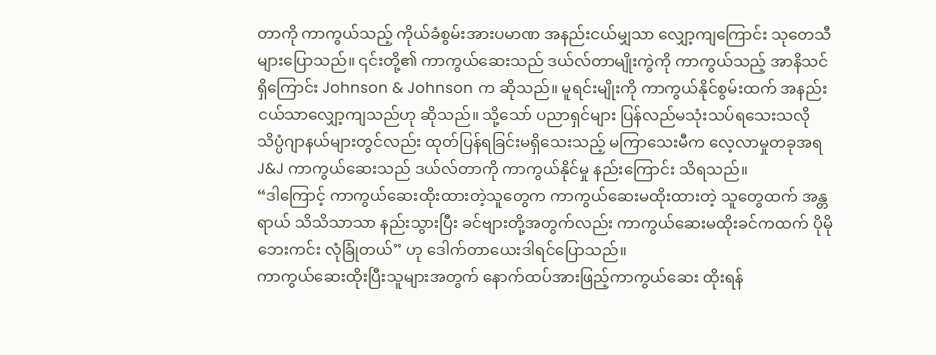တာကို ကာကွယ်သည့် ကိုယ်ခံစွမ်းအားပမာဏ အနည်းငယ်မျှသာ လျှော့ကျကြောင်း သုတေသီများပြောသည်။ ၎င်းတို့၏ ကာကွယ်ဆေးသည် ဒယ်လ်တာမျိုးကွဲကို ကာကွယ်သည့် အာနိသင်ရှိကြောင်း Johnson & Johnson က ဆိုသည်။ မူရင်းမျိုးကို ကာကွယ်နိုင်စွမ်းထက် အနည်းငယ်သာလျှော့ကျသည်ဟု ဆိုသည်။ သို့သော် ပညာရှင်များ ပြန်လည်မသုံးသပ်ရသေးသလို သိပ္ပံဂျာနယ်များတွင်လည်း ထုတ်ပြန်ရခြင်းမရှိသေးသည့် မကြာသေးမီက လေ့လာမှုတခုအရ J&J ကာကွယ်ဆေးသည် ဒယ်လ်တာကို ကာကွယ်နိုင်မှု နည်းကြောင်း သိရသည်။
“ဒါကြောင့် ကာကွယ်ဆေးထိုးထားတဲ့သူတွေက ကာကွယ်ဆေးမထိုးထားတဲ့ သူတွေထက် အန္တရာယ် သိသိသာသာ နည်းသွားပြီး ခင်ဗျားတို့အတွက်လည်း ကာကွယ်ဆေးမထိုးခင်ကထက် ပိုမိုဘေးကင်း လုံခြုံတယ်” ဟု ဒေါက်တာယေးဒါရင်ပြောသည်။
ကာကွယ်ဆေးထိုးပြီးသူများအတွက် နောက်ထပ်အားဖြည့်ကာကွယ်ဆေး ထိုးရန်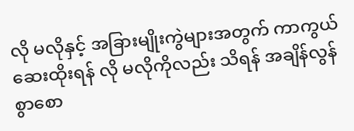လို မလိုနှင့် အခြားမျိုးကွဲများအတွက် ကာကွယ်ဆေးထိုးရန် လို မလိုကိုလည်း သိရန် အချိန်လွန်စွာစော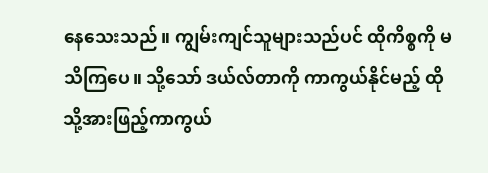နေသေးသည်။ ကျွမ်းကျင်သူများသည်ပင် ထိုကိစ္စကို မသိကြပေ။ သို့သော် ဒယ်လ်တာကို ကာကွယ်နိုင်မည့် ထိုသို့အားဖြည့်ကာကွယ်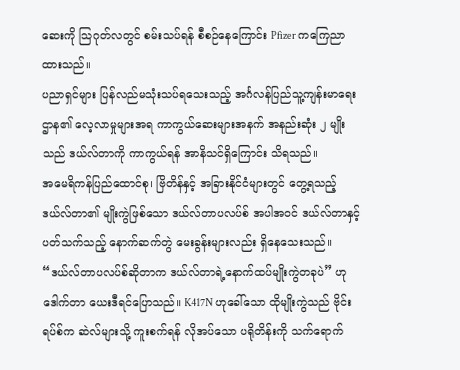ဆေးကို သြဂုတ်လတွင် စမ်းသပ်ရန် စီစဉ်နေကြောင်း Pfizer ကကြေညာထားသည်။
ပညာရှင်များ ပြန်လည်မသုံးသပ်ရသေးသည့် အင်္ဂလန်ပြည်သူ့ကျန်းမာရေးဌာန၏ လေ့လာမှုများအရ ကာကွယ်ဆေးများအနက် အနည်းဆုံး ၂ မျိုးသည် ဒယ်လ်တာကို ကာကွယ်ရန် အာနိသင်ရှိကြောင်း သိရသည်။
အမေရိကန်ပြည်ထောင်စု၊ ဗြိတိန်နှင့် အခြားနိုင်ငံများတွင် တွေ့ရသည့် ဒယ်လ်တာ၏ မျိုးကွဲဖြစ်သော ဒယ်လ်တာပလပ်စ် အပါအဝင် ဒယ်လ်တာနှင့်ပတ်သက်သည့် နောက်ဆက်တွဲ မေးခွန်းများလည်း ရှိနေသေးသည်။ “ဒယ်လ်တာပလပ်စ်ဆိုတာက ဒယ်လ်တာရဲ့နောက်ထပ်မျိုးကွဲတခုပဲ” ဟု ဒေါက်တာ ယေးဒီရင်ပြောသည်။ K417N ဟုခေါ်သော ထိုမျိုးကွဲသည် ဗိုင်းရပ်စ်က ဆဲလ်များသို့ ကူးစက်ရန် လိုအပ်သော ပရိုတိန်းကို သက်ရောက်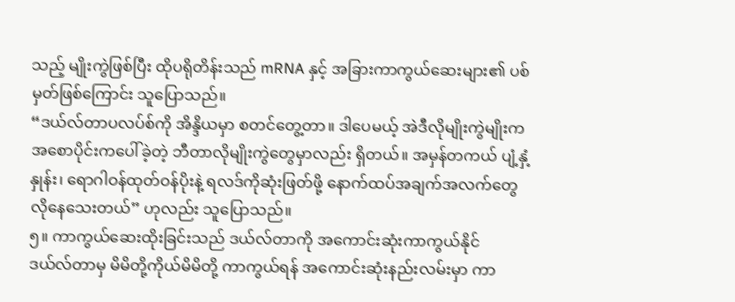သည့် မျိုးကွဲဖြစ်ပြီး ထိုပရိုတိန်းသည် mRNA နှင့် အခြားကာကွယ်ဆေးများ၏ ပစ်မှတ်ဖြစ်ကြောင်း သူပြောသည်။
“ဒယ်လ်တာပလပ်စ်ကို အိန္ဒိယမှာ စတင်တွေ့တာ။ ဒါပေမယ့် အဲဒီလိုမျိုးကွဲမျိုးက အစောပိုင်းကပေါ်ခဲ့တဲ့ ဘီတာလိုမျိုးကွဲတွေမှာလည်း ရှိတယ်။ အမှန်တကယ် ပျံ့နှံ့နှုန်း၊ ရောဂါဝန်ထုတ်ဝန်ပိုးနဲ့ ရလဒ်ကိုဆုံးဖြတ်ဖို့ နောက်ထပ်အချက်အလက်တွေ လိုနေသေးတယ်” ဟုလည်း သူပြောသည်။
၅။ ကာကွယ်ဆေးထိုးခြင်းသည် ဒယ်လ်တာကို အကောင်းဆုံးကာကွယ်နိုင်
ဒယ်လ်တာမှ မိမိတို့ကိုယ်မိမိတို့ ကာကွယ်ရန် အကောင်းဆုံးနည်းလမ်းမှာ ကာ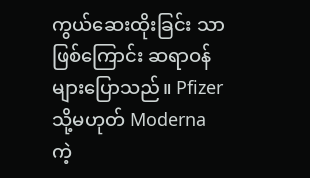ကွယ်ဆေးထိုးခြင်း သာဖြစ်ကြောင်း ဆရာဝန်များပြောသည်။ Pfizer သို့မဟုတ် Moderna ကဲ့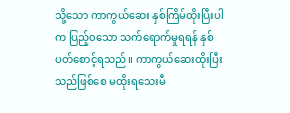သို့သော ကာကွယ်ဆေး နှစ်ကြိမ်ထိုးပြီးပါက ပြည့်၀သော သက်ရောက်မှုရရန် နှစ်ပတ်စောင့်ရသည်။ ကာကွယ်ဆေးထိုးပြီးသည်ဖြစ်စေ မထိုးရသေးမီ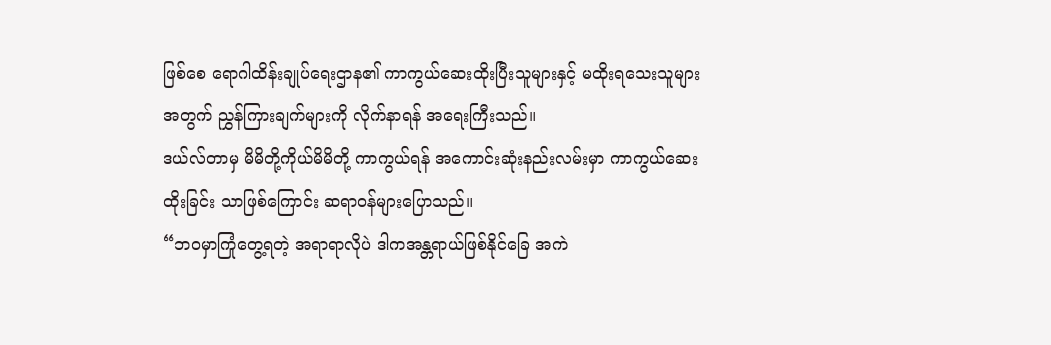ဖြစ်စေ ရောဂါထိန်းချုပ်ရေးဌာန၏ ကာကွယ်ဆေးထိုးပြီးသူများနှင့် မထိုးရသေးသူများအတွက် ညွှန်ကြားချက်များကို လိုက်နာရန် အရေးကြီးသည်။
ဒယ်လ်တာမှ မိမိတို့ကိုယ်မိမိတို့ ကာကွယ်ရန် အကောင်းဆုံးနည်းလမ်းမှာ ကာကွယ်ဆေးထိုးခြင်း သာဖြစ်ကြောင်း ဆရာဝန်များပြောသည်။
“ဘဝမှာကြုံတွေ့ရတဲ့ အရာရာလိုပဲ ဒါကအန္တရာယ်ဖြစ်နိုင်ခြေ အကဲ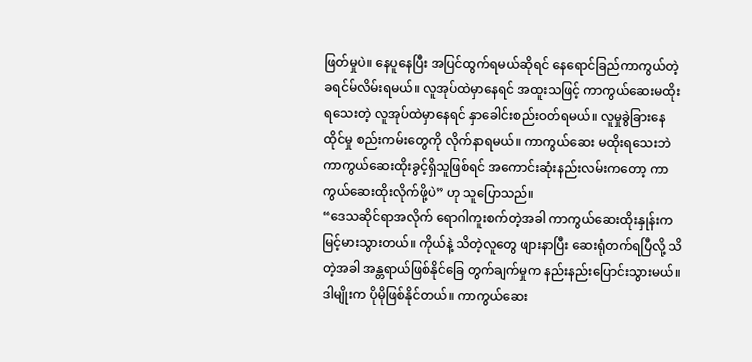ဖြတ်မှုပဲ။ နေပူနေပြီး အပြင်ထွက်ရမယ်ဆိုရင် နေရောင်ခြည်ကာကွယ်တဲ့ ခရင်မ်လိမ်းရမယ်။ လူအုပ်ထဲမှာနေရင် အထူးသဖြင့် ကာကွယ်ဆေးမထိုးရသေးတဲ့ လူအုပ်ထဲမှာနေရင် နှာခေါင်းစည်းဝတ်ရမယ်။ လူမှုခွဲခြားနေထိုင်မှု စည်းကမ်းတွေကို လိုက်နာရမယ်။ ကာကွယ်ဆေး မထိုးရသေးဘဲ ကာကွယ်ဆေးထိုးခွင့်ရှိသူဖြစ်ရင် အကောင်းဆုံးနည်းလမ်းကတော့ ကာကွယ်ဆေးထိုးလိုက်ဖို့ပဲ” ဟု သူပြောသည်။
“ဒေသဆိုင်ရာအလိုက် ရောဂါကူးစက်တဲ့အခါ ကာကွယ်ဆေးထိုးနှုန်းက မြင့်မားသွားတယ်။ ကိုယ်နဲ့ သိတဲ့လူတွေ ဖျားနာပြီး ဆေးရုံတက်ရပြီလို့ သိတဲ့အခါ အန္တရာယ်ဖြစ်နိုင်ခြေ တွက်ချက်မှုက နည်းနည်းပြောင်းသွားမယ်။ ဒါမျိုးက ပိုမိုဖြစ်နိုင်တယ်။ ကာကွယ်ဆေး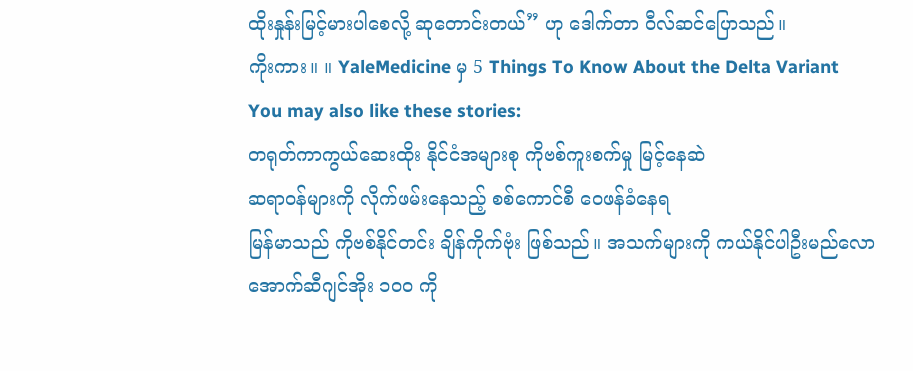ထိုးနှုန်းမြင့်မားပါစေလို့ ဆုတောင်းတယ်” ဟု ဒေါက်တာ ဝီလ်ဆင်ပြောသည်။
ကိုးကား။ ။ YaleMedicine မှ 5 Things To Know About the Delta Variant
You may also like these stories:
တရုတ်ကာကွယ်ဆေးထိုး နိုင်ငံအများစု ကိုဗစ်ကူးစက်မှု မြင့်နေဆဲ
ဆရာဝန်များကို လိုက်ဖမ်းနေသည့် စစ်ကောင်စီ ဝေဖန်ခံနေရ
မြန်မာသည် ကိုဗစ်နိုင်တင်း ချိန်ကိုက်ဗုံး ဖြစ်သည်။ အသက်များကို ကယ်နိုင်ပါဦးမည်လော
အောက်ဆီဂျင်အိုး ၁၀၀ ကို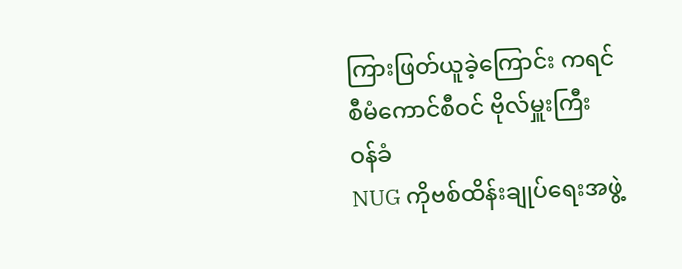ကြားဖြတ်ယူခဲ့ကြောင်း ကရင်စီမံကောင်စီဝင် ဗိုလ်မှူးကြီး ဝန်ခံ
NUG ကိုဗစ်ထိန်းချုပ်ရေးအဖွဲ့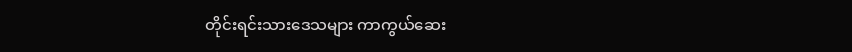တိုင်းရင်းသားဒေသများ ကာကွယ်ဆေး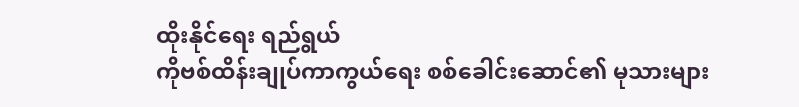ထိုးနိုင်ရေး ရည်ရွယ်
ကိုဗစ်ထိန်းချုပ်ကာကွယ်ရေး စစ်ခေါင်းဆောင်၏ မုသားများ